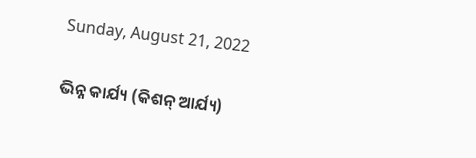Sunday, August 21, 2022

ଭିନ୍ନ କାର୍ଯ୍ୟ (କିଶନ୍ ଆର୍ଯ୍ୟ)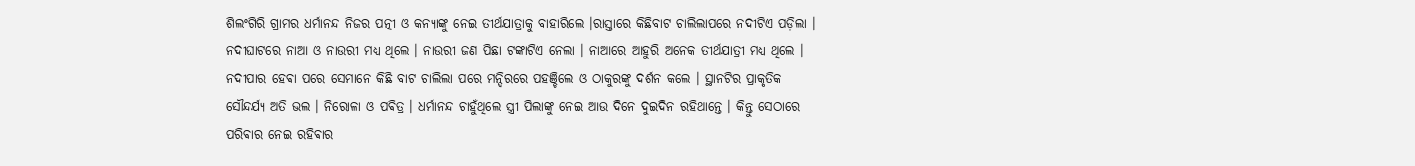ଶିଲଂଗିରି ଗ୍ରାମର ଧର୍ମାନନ୍ଦ ନିଜର ପତ୍ନୀ ଓ କନ୍ୟାଙ୍କୁ ନେଇ ତୀର୍ଥଯାତ୍ରାକୁ ବାହାରିଲେ ।ରାସ୍ତାରେ କିଛିବାଟ ଚାଲିଲାପରେ ନଦୀଟିଏ ପଡ଼ିଲା । ନଦୀଘାଟରେ ନାଆ ଓ ନାଉରୀ ମଧ୍ୟ ଥିଲେ । ନାଉରୀ ଜଣ ପିଛା ଟଙ୍କାଟିଏ ନେଲା । ନାଆରେ ଆହୁରି ଅନେକ ତୀର୍ଥଯାତ୍ରୀ ମଧ୍ୟ ଥିଲେ । ନଦୀପାର ହେଵା ପରେ ସେମାନେ କିଛି ବାଟ ଚାଲିଲା ପରେ ମନ୍ଦିରରେ ପହଞ୍ଚିଲେ ଓ ଠାକୁରଙ୍କୁ ଦର୍ଶନ କଲେ । ସ୍ଥାନଟିର ପ୍ରାକୃତିକ ସୌନ୍ଦର୍ଯ୍ୟ ଅତି ଭଲ । ନିରୋଳା ଓ ପଵିତ୍ର । ଧର୍ମାନନ୍ଦ ଚାହୁଁଥିଲେ ସ୍ତ୍ରୀ ପିଲାଙ୍କୁ ନେଇ ଆଉ ଦିନେ ଦୁଇଦିନ ରହିଥାନ୍ତେ । କିନ୍ତୁ ସେଠାରେ ପରିଵାର ନେଇ ରହିଵାର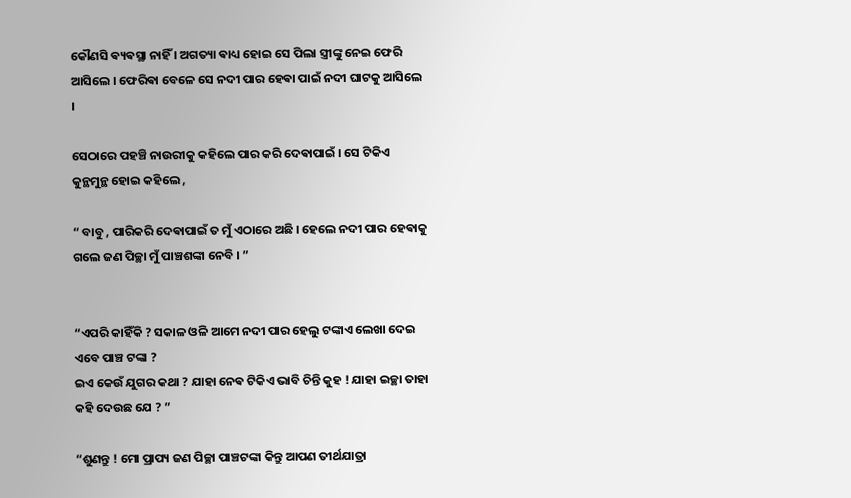କୌଣସି ଵ୍ୟଵସ୍ଥା ନାହିଁ । ଅଗତ୍ୟା ଵାଧ୍ୟ ହୋଇ ସେ ପିଲା ସ୍ତ୍ରୀଙ୍କୁ ନେଇ ଫେରି ଆସିଲେ ‌। ଫେରିଵା ବେଳେ ସେ ନଦୀ ପାର ହେଵା ପାଇଁ ନଦୀ ଘାଟକୁ ଆସିଲେ ।

ସେଠାରେ ପହଞ୍ଚି ନାଉରୀକୁ କହିଲେ ପାର କରି ଦେଵାପାଇଁ । ସେ ଟିକିଏ କୁନ୍ଥମୁନ୍ଥ ହୋଇ କହିଲେ ,

“ ବାବୁ , ପାରିକରି ଦେଵାପାଇଁ ତ ମୁଁ ଏଠାରେ ଅଛି । ହେଲେ ନଦୀ ପାର ହେଵାକୁ ଗଲେ ଜଣ ପିଚ୍ଛା ମୁଁ ପାଞ୍ଚଶଙ୍କା ନେବି । ”


“ଏପରି କାହିଁକି ? ସକାଳ ଓଳି ଆମେ ନଦୀ ପାର ହେଲୁ ଟଙ୍କାଏ ଲେଖା ଦେଇ ଏବେ ପାଞ୍ଚ ଟଙ୍କା ?
ଇଏ କେଉଁ ଯୁଗର କଥା ? ଯାହା ନେଵ ଟିକିଏ ଭାବି ଚିନ୍ତି କୁହ ! ଯାହା ଇଚ୍ଛା ତାହା କହି ଦେଉଛ ଯେ ? ”

“ଶୁଣନ୍ତୁ ! ମୋ ପ୍ରାପ୍ୟ ଜଣ ପିଚ୍ଛା ପାଞ୍ଚଟଙ୍କା କିନ୍ତୁ ଆପଣ ତୀର୍ଥଯାତ୍ରା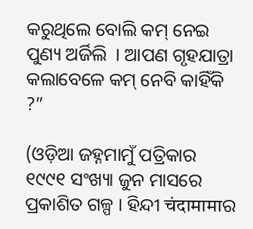କରୁଥିଲେ ବୋଲି କମ୍ ନେଇ ପୁଣ୍ୟ ଅର୍ଜିଲି ‌ । ଆପଣ ଗୃହଯାତ୍ରା କଲାବେଳେ କମ୍ ନେବି କାହିଁକି ?”

(ଓଡ଼ିଆ ଜହ୍ନମାମୁଁ ପତ୍ରିକାର ୧୯୯୧ ସଂଖ୍ୟା ଜୁନ ମାସରେ ପ୍ରକାଶିତ ଗଳ୍ପ । ହିନ୍ଦୀ चंदामामाର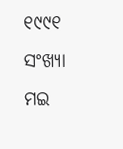୧୯୯୧ ସଂଖ୍ୟା ମଇ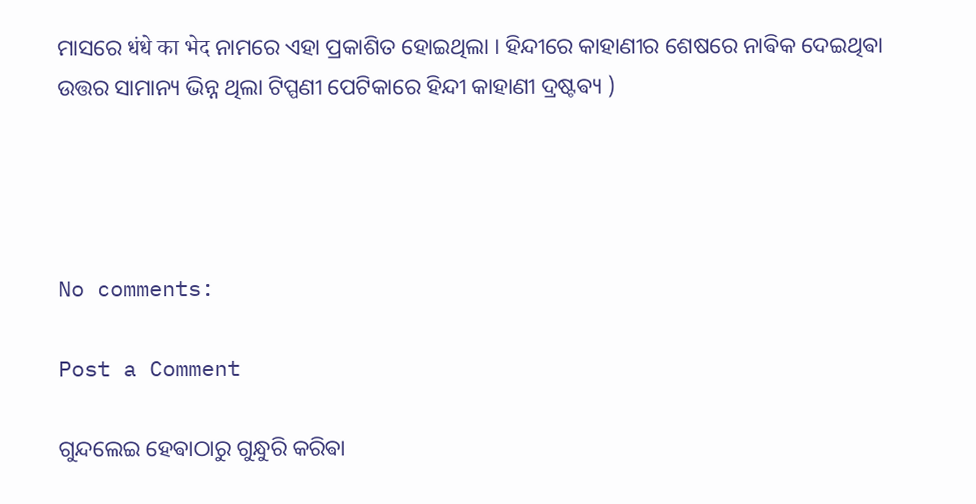ମାସରେ धंधे का भेद ନାମରେ ଏହା ପ୍ରକାଶିତ ହୋଇଥିଲା । ହିନ୍ଦୀରେ କାହାଣୀର ଶେଷରେ ନାଵିକ ଦେଇଥିଵା ଉତ୍ତର ସାମାନ୍ୟ ଭିନ୍ନ ଥିଲା ଟିପ୍ପଣୀ ପେଟିକାରେ ହିନ୍ଦୀ କାହାଣୀ ଦ୍ରଷ୍ଟଵ୍ୟ )




No comments:

Post a Comment

ଗୁନ୍ଦଲେଇ ହେଵାଠାରୁ ଗୁନ୍ଧୁରି କରିଵା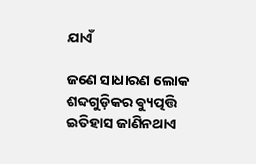ଯାଏଁ

ଜଣେ ସାଧାରଣ ଲୋକ ଶବ୍ଦଗୁଡ଼ିକର ଵ୍ୟୁତ୍ପତ୍ତି ଇତିହାସ ଜାଣିନଥାଏ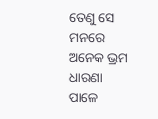ତେଣୁ ସେ ମନରେ ଅନେକ ଭ୍ରମ ଧାରଣା ପାଳେ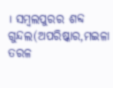। ସମ୍ବଲପୁରର ଶବ୍ଦ ଗୁନ୍ଦଲ(ଅପରିଷ୍କାର,ମଇଳା ତରଳ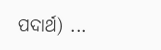ପଦାର୍ଥ) ...